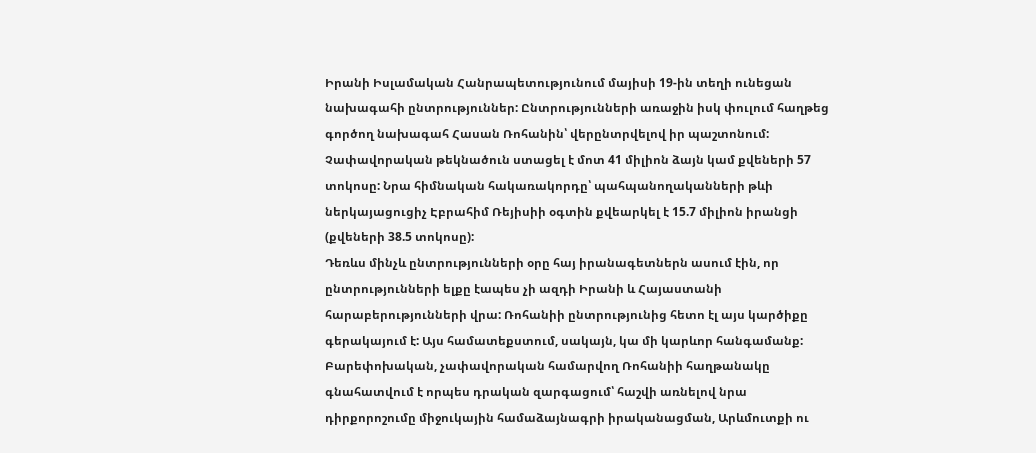Իրանի Իսլամական Հանրապետությունում մայիսի 19-ին տեղի ունեցան նախագահի ընտրություններ: Ընտրությունների առաջին իսկ փուլում հաղթեց գործող նախագահ Հասան Ռոհանին՝ վերընտրվելով իր պաշտոնում: Չափավորական թեկնածուն ստացել է մոտ 41 միլիոն ձայն կամ քվեների 57 տոկոսը: Նրա հիմնական հակառակորդը՝ պահպանողականների թևի ներկայացուցիչ Էբրահիմ Ռեյիսիի օգտին քվեարկել է 15.7 միլիոն իրանցի (քվեների 38.5 տոկոսը):
Դեռևս մինչև ընտրությունների օրը հայ իրանագետներն ասում էին, որ ընտրությունների ելքը էապես չի ազդի Իրանի և Հայաստանի հարաբերությունների վրա: Ռոհանիի ընտրությունից հետո էլ այս կարծիքը գերակայում է: Այս համատեքստում, սակայն, կա մի կարևոր հանգամանք: Բարեփոխական, չափավորական համարվող Ռոհանիի հաղթանակը գնահատվում է որպես դրական զարգացում՝ հաշվի առնելով նրա դիրքորոշումը միջուկային համաձայնագրի իրականացման, Արևմուտքի ու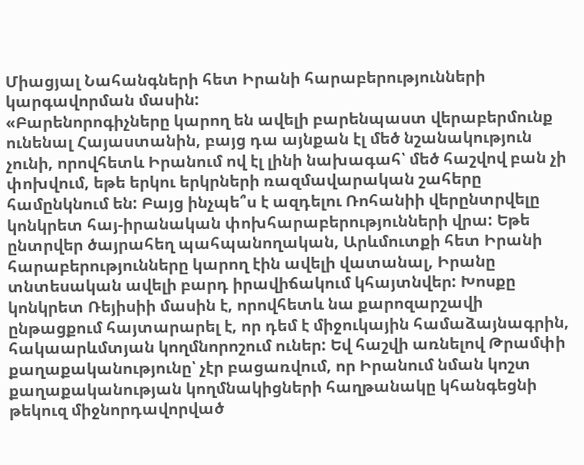Միացյալ Նահանգների հետ Իրանի հարաբերությունների կարգավորման մասին:
«Բարենորոգիչները կարող են ավելի բարենպաստ վերաբերմունք ունենալ Հայաստանին, բայց դա այնքան էլ մեծ նշանակություն չունի, որովհետև Իրանում ով էլ լինի նախագահ՝ մեծ հաշվով բան չի փոխվում, եթե երկու երկրների ռազմավարական շահերը համընկնում են: Բայց ինչպե՞ս է ազդելու Ռոհանիի վերընտրվելը կոնկրետ հայ-իրանական փոխհարաբերությունների վրա: Եթե ընտրվեր ծայրահեղ պահպանողական, Արևմուտքի հետ Իրանի հարաբերությունները կարող էին ավելի վատանալ, Իրանը տնտեսական ավելի բարդ իրավիճակում կհայտնվեր: Խոսքը կոնկրետ Ռեյիսիի մասին է, որովհետև նա քարոզարշավի ընթացքում հայտարարել է, որ դեմ է միջուկային համաձայնագրին, հակաարևմտյան կողմնորոշում ուներ: Եվ հաշվի առնելով Թրամփի քաղաքականությունը՝ չէր բացառվում, որ Իրանում նման կոշտ քաղաքականության կողմնակիցների հաղթանակը կհանգեցնի թեկուզ միջնորդավորված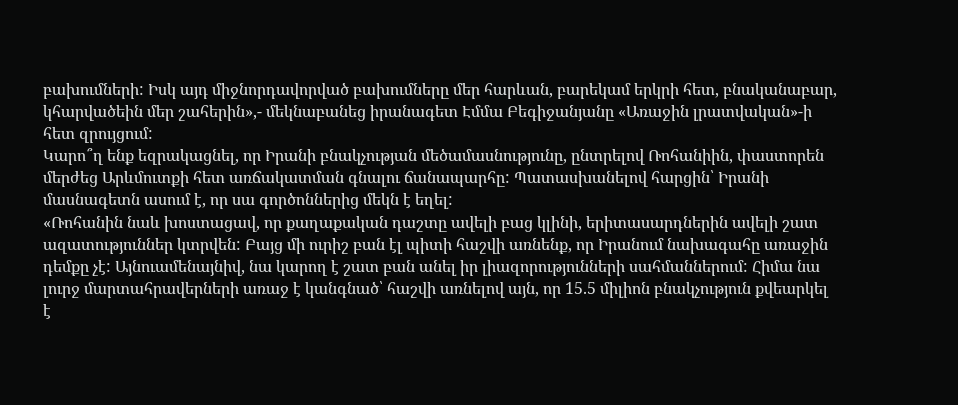բախումների: Իսկ այդ միջնորդավորված բախումները մեր հարևան, բարեկամ երկրի հետ, բնականաբար, կհարվածեին մեր շահերին»,- մեկնաբանեց իրանագետ Էմմա Բեգիջանյանը «Առաջին լրատվական»-ի հետ զրույցում:
Կարո՞ղ ենք եզրակացնել, որ Իրանի բնակչության մեծամասնությունը, ընտրելով Ռոհանիին, փաստորեն մերժեց Արևմուտքի հետ առճակատման գնալու ճանապարհը: Պատասխանելով հարցին՝ Իրանի մասնագետն ասում է, որ սա գործոններից մեկն է եղել:
«Ռոհանին նաև խոստացավ, որ քաղաքական դաշտը ավելի բաց կլինի, երիտասարդներին ավելի շատ ազատություններ կտրվեն: Բայց մի ուրիշ բան էլ պիտի հաշվի առնենք, որ Իրանում նախագահը առաջին դեմքը չէ: Այնուամենայնիվ, նա կարող է շատ բան անել իր լիազորությունների սահմաններում: Հիմա նա լուրջ մարտահրավերների առաջ է կանգնած՝ հաշվի առնելով այն, որ 15.5 միլիոն բնակչություն քվեարկել է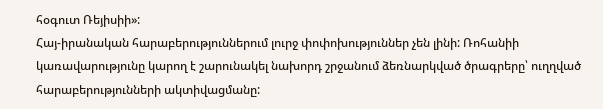հօգուտ Ռեյիսիի»:
Հայ-իրանական հարաբերություններում լուրջ փոփոխություններ չեն լինի: Ռոհանիի կառավարությունը կարող է շարունակել նախորդ շրջանում ձեռնարկված ծրագրերը՝ ուղղված հարաբերությունների ակտիվացմանը: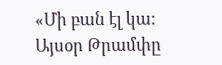«Մի բան էլ կա: Այսօր Թրամփը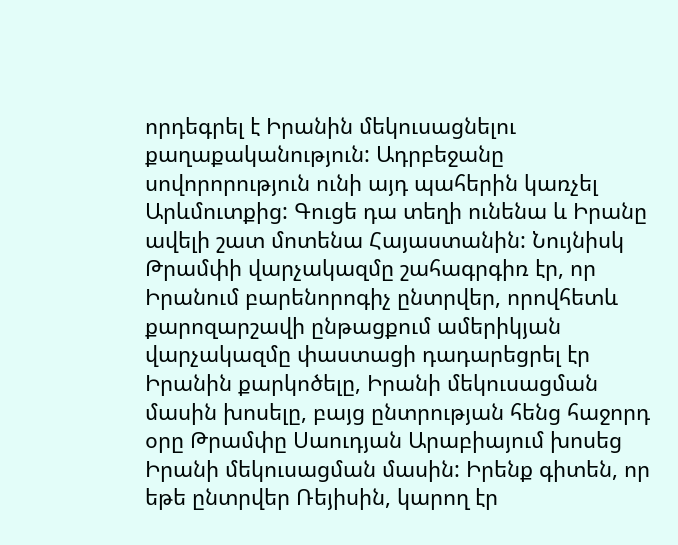որդեգրել է Իրանին մեկուսացնելու քաղաքականություն: Ադրբեջանը սովորորություն ունի այդ պահերին կառչել Արևմուտքից: Գուցե դա տեղի ունենա և Իրանը ավելի շատ մոտենա Հայաստանին: Նույնիսկ Թրամփի վարչակազմը շահագրգիռ էր, որ Իրանում բարենորոգիչ ընտրվեր, որովհետև քարոզարշավի ընթացքում ամերիկյան վարչակազմը փաստացի դադարեցրել էր Իրանին քարկոծելը, Իրանի մեկուսացման մասին խոսելը, բայց ընտրության հենց հաջորդ օրը Թրամփը Սաուդյան Արաբիայում խոսեց Իրանի մեկուսացման մասին: Իրենք գիտեն, որ եթե ընտրվեր Ռեյիսին, կարող էր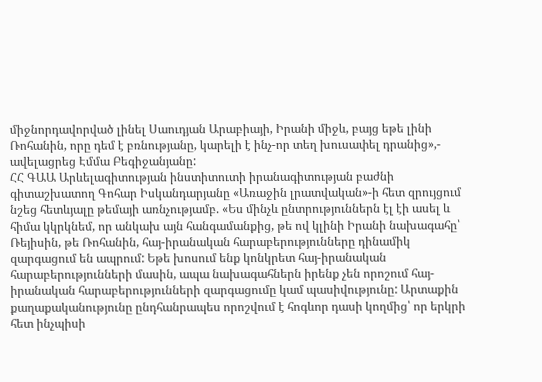միջնորդավորված լինել Սաուդյան Արաբիայի, Իրանի միջև, բայց եթե լինի Ռոհանին, որը դեմ է բռնությանը, կարելի է ինչ-որ տեղ խուսափել դրանից»,- ավելացրեց Էմմա Բեգիջանյանը:
ՀՀ ԳԱԱ Արևելագիտության ինստիտուտի իրանագիտության բաժնի գիտաշխատող Գոհար Իսկանդարյանը «Առաջին լրատվական»-ի հետ զրույցում նշեց հետևյալը թեմայի առնչությամբ. «Ես մինչև ընտրություններն էլ էի ասել և հիմա կկրկնեմ, որ անկախ այն հանգամանքից, թե ով կլինի Իրանի նախագահը՝ Ռեյիսին, թե Ռոհանին, հայ-իրանական հարաբերությունները դինամիկ զարգացում են ապրում: Եթե խոսում ենք կոնկրետ հայ-իրանական հարաբերությունների մասին, ապա նախագահներն իրենք չեն որոշում հայ-իրանական հարաբերությունների զարգացումը կամ պասիվությունը: Արտաքին քաղաքականությունը ընդհանրապես որոշվում է հոգևոր դասի կողմից՝ որ երկրի հետ ինչպիսի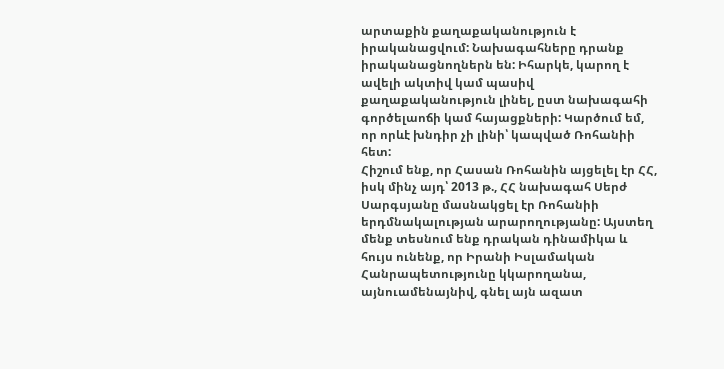արտաքին քաղաքականություն է իրականացվում: Նախագահները դրանք իրականացնողներն են: Իհարկե, կարող է ավելի ակտիվ կամ պասիվ քաղաքականություն լինել, ըստ նախագահի գործելաոճի կամ հայացքների: Կարծում եմ, որ որևէ խնդիր չի լինի՝ կապված Ռոհանիի հետ:
Հիշում ենք, որ Հասան Ռոհանին այցելել էր ՀՀ, իսկ մինչ այդ՝ 2013 թ., ՀՀ նախագահ Սերժ Սարգսյանը մասնակցել էր Ռոհանիի երդմնակալության արարողությանը: Այստեղ մենք տեսնում ենք դրական դինամիկա և հույս ունենք, որ Իրանի Իսլամական Հանրապետությունը կկարողանա, այնուամենայնիվ, գնել այն ազատ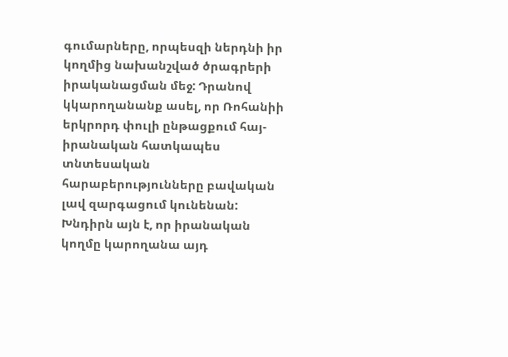գումարները, որպեսզի ներդնի իր կողմից նախանշված ծրագրերի իրականացման մեջ: Դրանով կկարողանանք ասել, որ Ռոհանիի երկրորդ փուլի ընթացքում հայ-իրանական հատկապես տնտեսական հարաբերությունները բավական լավ զարգացում կունենան: Խնդիրն այն է, որ իրանական կողմը կարողանա այդ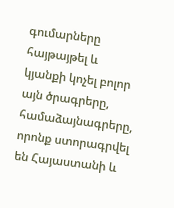գումարները հայթայթել և կյանքի կոչել բոլոր այն ծրագրերը, համաձայնագրերը, որոնք ստորագրվել են Հայաստանի և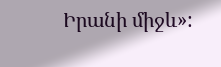Իրանի միջև»: